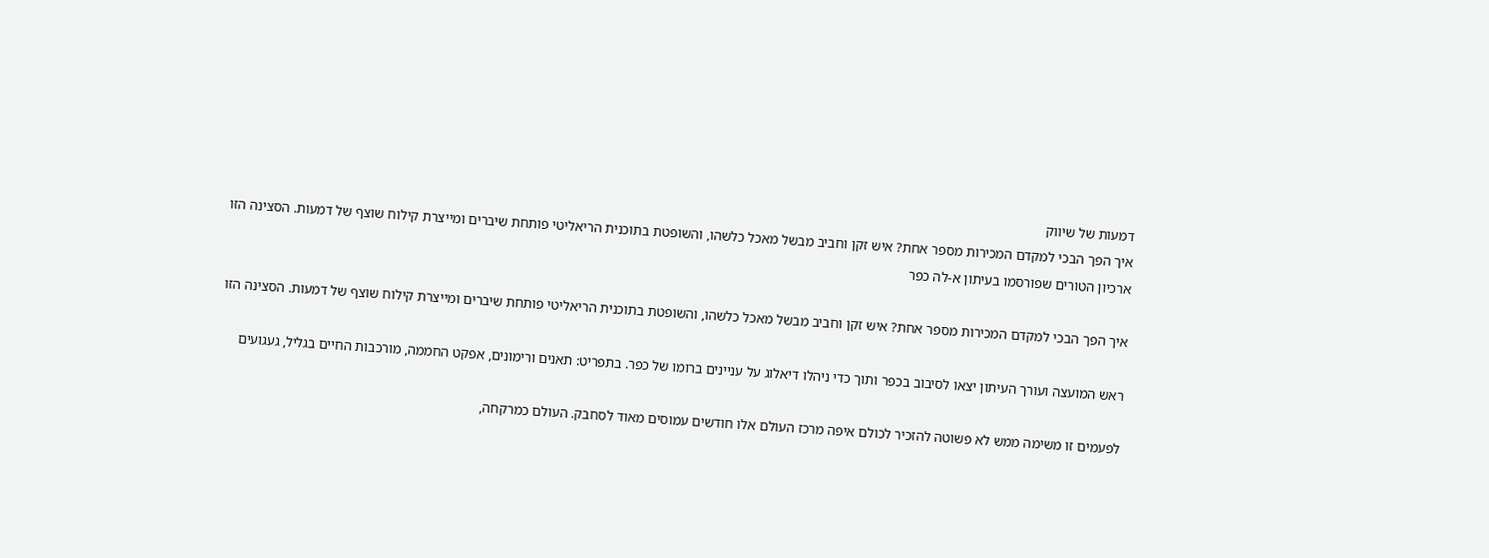דמעות של שיווק
איך הפך הבכי למקדם המכירות מספר אחת? איש זקן וחביב מבשל מאכל כלשהו, והשופטת בתוכנית הריאליטי פותחת שיברים ומייצרת קילוח שוצף של דמעות. הסצינה הזו
ארכיון הטורים שפורסמו בעיתון א-לה כפר

איך הפך הבכי למקדם המכירות מספר אחת? איש זקן וחביב מבשל מאכל כלשהו, והשופטת בתוכנית הריאליטי פותחת שיברים ומייצרת קילוח שוצף של דמעות. הסצינה הזו

ראש המועצה ועורך העיתון יצאו לסיבוב בכפר ותוך כדי ניהלו דיאלוג על עניינים ברומו של כפר. בתפריט: תאנים ורימונים, אפקט החממה, מורכבות החיים בגליל, געגועים

לפעמים זו משימה ממש לא פשוטה להזכיר לכולם איפה מרכז העולם אלו חודשים עמוסים מאוד לסחבק. העולם כמרקחה,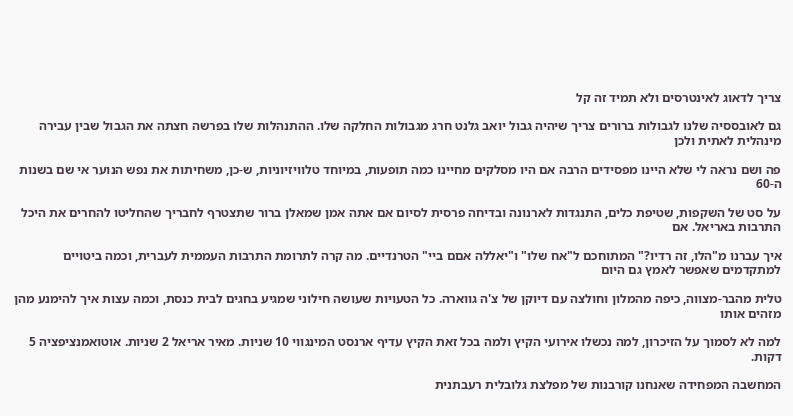צריך לדאוג לאינטרסים ולא תמיד זה קל

גם לאובססיה שלנו לגבולות ברורים צריך שיהיה גבול יואב גלנט חרג מגבולות החלקה שלו. ההתנהלות שלו בפרשה חצתה את הגבול שבין עבירה מינהלית לאתית ולכן

פה ושם נראה לי שלא היינו מפסידים הרבה אם היו מסלקים מחיינו כמה תופעות, במיוחד טלוויזיוניות, ש-כן, משחיתות את נפש הנוער אי שם בשנות ה-60

על סט של השקפות, שטיפת כלים, התנגדות לארנונה ובדיחה פרסית לסיום אם אתה אמן שמאלן ברור שתצטרף לחבריך שהחליטו להחרים את היכל התרבות באריאל. אם

איך עברנו מ"הלו, זה רדיו?" המתוחכם ל"אח שלו" ו"יאללה אםם ביי" הטרנדיים. מה קרה לתרומת התרבות העממית לעברית, וכמה ביטויים למתקדמים שאפשר לאמץ גם היום

טלית מהבר-מצווה, כיפה מהמלון וחולצה עם דיוקן של צ'ה גווארה. כל הטעויות שעושה חילוני שמגיע בחגים לבית כנסת, וכמה עצות איך להימנע מהן מזהים אותו

למה לא לסמוך על הזיכרון, למה נכשלו אירועי הקיץ ולמה בכל זאת הקיץ עדיף ארנסט המינגווי 10 שניות. מאיר אריאל 2 שניות. אוטואמנציפציה 5 דקות.

המחשבה המפחידה שאנחנו קורבנות של מפלצת גלובלית רעבתנית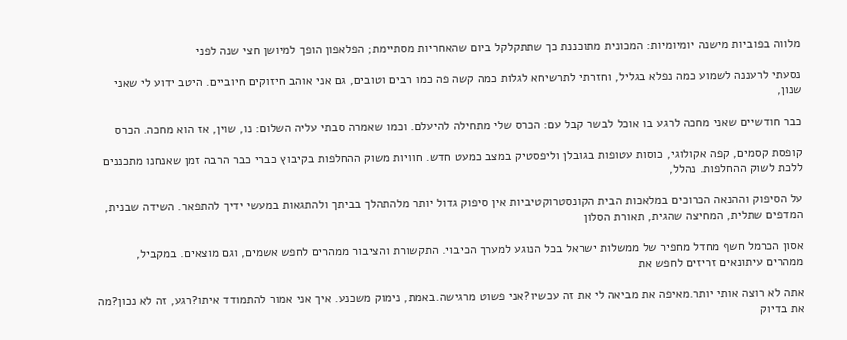מלווה בפוביות מישנה יומיומיות: המכונית מתוכננת כך שתתקלקל ביום שהאחריות מסתיימת; הפלאפון הופך למיושן חצי שנה לפני

נסעתי לרעננה לשמוע כמה נפלא בגליל, וחזרתי לתרשיחא לגלות כמה קשה פה כמו רבים וטובים, גם אני אוהב חיזוקים חיוביים. היטב ידוע לי שאני שנון,

כבר חודשיים שאני מחכה לרגע בו אוכל לבשר קבל עם: הכרס שלי מתחילה להיעלם. וכמו שאמרה סבתי עליה השלום: נו, שוין, אז הוא מחכה. הכרס

קופסת קסמים, קפה אקולוגי, כוסות עטופות בגובלן וליפסטיק במצב כמעט חדש. חוויות משוק ההחלפות בקיבוץ כברי כבר הרבה זמן שאנחנו מתכננים ללכת לשוק ההחלפות. נהלל,

על הסיפוק וההנאה הכרוכים במלאכות הבית הקונסטרוקטיביות אין סיפוק גדול יותר מלהתהלך בביתך ולהתגאות במעשי ידיך להתפאר. השידה שבנית, המדפים שתלית, המחיצה שהגית, תאורת הסלון

אסון הכרמל חשף מחדל מחפיר של ממשלות ישראל בכל הנוגע למערך הכיבוי. התקשורת והציבור ממהרים לחפש אשמים, וגם מוצאים. במקביל, ממהרים עיתונאים זריזים לחפש את

אתה לא רוצה אותי יותר.מאיפה את מביאה לי את זה עכשיו?אני פשוט מרגישה.באמת, נימוק משכנע. איך אני אמור להתמודד איתו?רגע, זה לא נכון?מה את בדיוק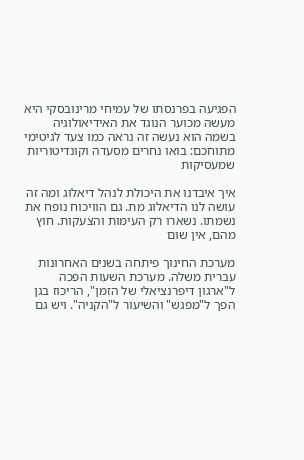הפגיעה בפרנסתו של עמיחי מרינובסקי היא מעשה מכוער הנוגד את האידיאולוגיה בשמה הוא נעשה זה נראה כמו צעד לגיטימי מתוחכם: בואו נחרים מסעדה וקונדיטוריות שמעסיקות

איך איבדנו את היכולת לנהל דיאלוג ומה זה עושה לנו הדיאלוג מת. גם הוויכוח נופח את נשמתו. נשארו רק העימות והצעקות. חוץ מהם, אין שום

מערכת החינוך פיתחה בשנים האחרונות עברית משלה. מערכת השעות הפכה ל"ארגון דיפרנציאלי של הזמן", הריכוז בגן הפך ל"מפגש" והשיעור ל"הקניה". ויש גם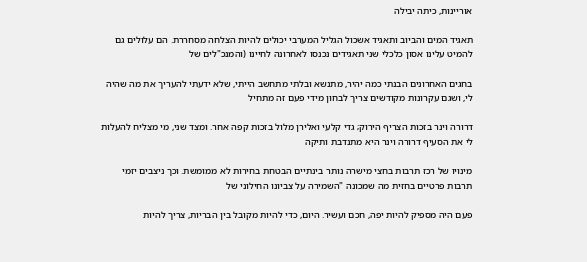אוריינות, כיתה יבילה

תאגיד המים והביוב ותאגיד אשכול הגליל המערבי יכולים להיות הצלחה מסחררת. הם עלולים גם להמיט עלינו אסון כלכלי שני תאגידים נכנסו לאחרונה לחיינו (והמנכ"לים של

בחגים האחרונים הבנתי כמה יהיר, מתנשא ובלתי מתחשב הייתי, שלא ידעתי להעריך את מה שהיה לי, ושגם עקרונות מקודשים צריך לבחון מידי פעם זה מתחיל

דרורה וינר בזכות הצריף הירוק; גדי קלעי ואלירן מלול בזכות קפה אחר. ומצד שני, מי מצליח להעלות לי את הסעיף דרורה וינר היא מתנדבת ותיקה

מינויו של רכז תרבות בחצי מישרה נותר בינתיים הבטחת בחירות לא ממומשת. וכך ניצבים יזמי תרבות פרטיים בחזית מה שמכונה "השמירה על צביונו החילוני של

פעם היה מספיק להיות יפה, חכם ועשיר. היום, כדי להיות מקובל בין הבריות, צריך להיות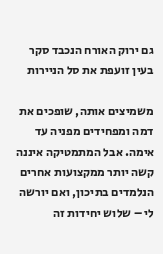גם ירוק האורח הנכבד סקר בעין זועפת את סל הניירות

משמיצים אותה, שופכים את דמה ומפחידים מפניה עד אימה. אבל המתמטיקה איננה קשה יותר ממקצועות אחרים הנלמדים בתיכון, ואם יורשה לי – שלוש יחידות זה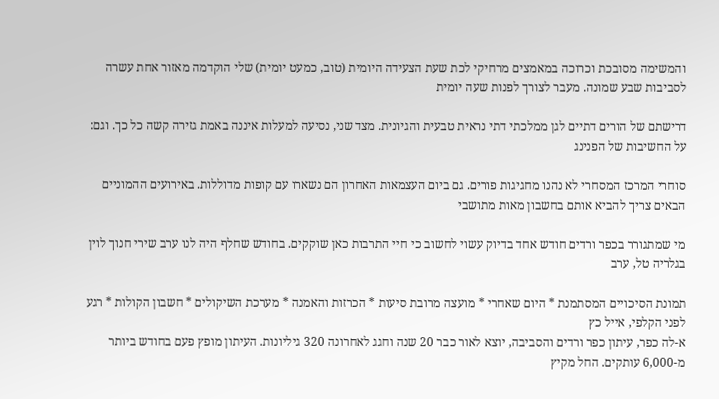והמשימה מסובכת וכרוכה במאמצים מרחיקי לכת שעת הצעידה היומית (טוב, כמעט יומית) שלי הוקדמה מאזור אחת עשרה לסביבות שבע שמונה. מעבר לצורך לפנות שעה יומית

דרישתם של הורים דתיים לגן ממלכתי דתי נראית טבעית והגיונית. מצד שני, נסיעה למעלות איננה באמת גזירה קשה כל כך. וגם: על החשיבות של הפנינג

סוחרי המרכז המסחרי לא נהנו מחגיגות פורים. גם ביום העצמאות האחרון הם נשארו עם קופות מדוללות. באירועים ההמוניים הבאים צריך להביא אותם בחשבון מאות מתושבי

מי שמתגורר בכפר ורדים חודש אחד בדיוק עשוי לחשוב כי חיי התרבות כאן שוקקים. בחודש שחלף היה לנו ערב שירי חנוך לוין בגלריה טל, ערב

תמונת הסיכויים המסתמנת * היום שאחרי * מועצה מרובת סיעות * הכרזות והאמנה * מערכת השיקולים * חשבון הקולות * רגע לפני הקלפי, אייל כץ
א-לה כפר, עיתון כפר ורדים והסביבה, יוצא לאור כבר 20 שנה וחגג לאחרונה 320 גיליונות. העיתון מופץ פעם בחודש ביותר מ-6,000 עותקים. החל מקיץ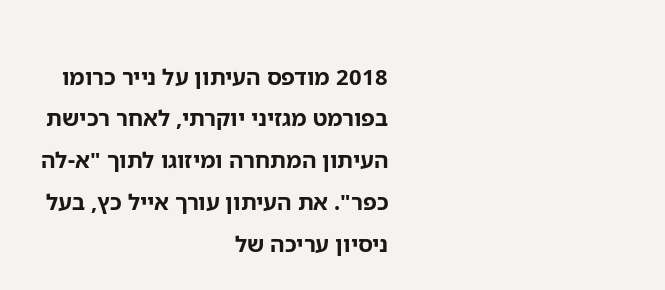2018 מודפס העיתון על נייר כרומו בפורמט מגזיני יוקרתי, לאחר רכישת העיתון המתחרה ומיזוגו לתוך "א-לה כפר". את העיתון עורך אייל כץ, בעל ניסיון עריכה של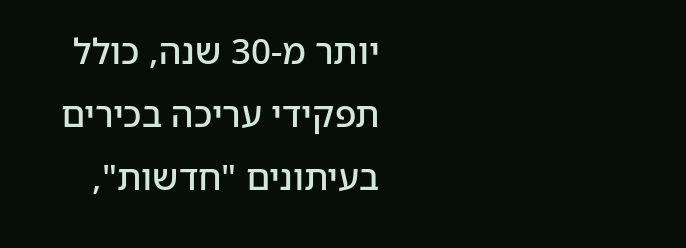יותר מ-30 שנה, כולל תפקידי עריכה בכירים בעיתונים "חדשות",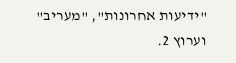"ידיעות אחרונות", "מעריב" וערוץ 2.